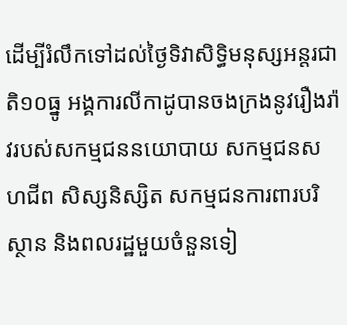ដើម្បីរំលឹកទៅដល់ថ្ងៃទិវាសិទ្ធិមនុស្សអន្តរជាតិ១០ធ្នូ អង្គការលីកាដូបានចងក្រងនូវរឿងរ៉ាវរបស់សកម្មជននយោបាយ សកម្មជនសហជីព សិស្សនិស្សិត សកម្មជនការពារបរិស្ថាន និងពលរដ្ឋមួយចំនួនទៀ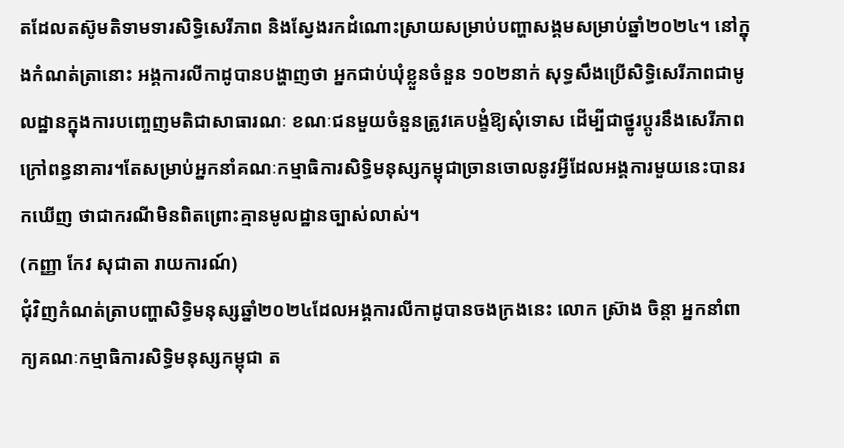តដែលតស៊ូមតិទាមទារសិទ្ធិសេរីភាព និងស្វែងរកដំណោះស្រាយសម្រាប់បញ្ហាសង្គមសម្រាប់ឆ្នាំ២០២៤។ នៅក្នុងកំណត់ត្រានោះ អង្គការលីកាដូបានបង្ហាញថា អ្នកជាប់ឃុំខ្លួនចំនួន ១០២នាក់ សុទ្ធសឹងប្រើសិទ្ធិសេរីភាពជាមូលដ្ឋានក្នុងការបញ្ចេញមតិជាសាធារណៈ ខណៈជនមួយចំនួនត្រូវគេបង្ខំឱ្យសុំទោស ដើម្បីជាថ្នូរប្តូរនឹងសេរីភាពក្រៅពន្ធនាគារ។តែសម្រាប់អ្នកនាំគណៈកម្មាធិការសិទ្ធិមនុស្សកម្ពុជាច្រានចោលនូវអ្វីដែលអង្គការមួយនេះបានរកឃើញ ថាជាករណីមិនពិតព្រោះគ្មានមូលដ្ឋានច្បាស់លាស់។
(កញ្ញា កែវ សុជាតា រាយការណ៍)
ជុំវិញកំណត់ត្រាបញ្ហាសិទ្ធិមនុស្សឆ្នាំ២០២៤ដែលអង្គការលីកាដូបានចងក្រងនេះ លោក ស្រ៊ាង ចិន្តា អ្នកនាំពាក្យគណៈកម្មាធិការសិទ្ធិមនុស្សកម្ពុជា ត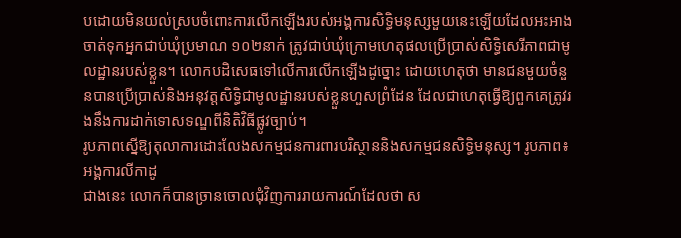បដោយមិនយល់ស្របចំពោះការលើកឡើងរបស់អង្គការសិទ្ធិមនុស្សមួយនេះឡើយដែលអះអាងចាត់ទុកអ្នកជាប់ឃុំប្រមាណ ១០២នាក់ ត្រូវជាប់ឃុំក្រោមហេតុផលប្រើប្រាស់សិទ្ធិសេរីភាពជាមូលដ្ឋានរបស់ខ្លួន។ លោកបដិសេធទៅលើការលើកឡើងដូច្នោះ ដោយហេតុថា មានជនមួយចំនួនបានប្រើប្រាស់និងអនុវត្តសិទ្ធិជាមូលដ្ឋានរបស់ខ្លួនហួសព្រំដែន ដែលជាហេតុធ្វើឱ្យពួកគេត្រូវរងនឹងការដាក់ទោសទណ្ឌពីនិតិវិធីផ្លូវច្បាប់។
រូបភាពស្នើឱ្យតុលាការដោះលែងសកម្មជនការពារបរិស្ថាននិងសកម្មជនសិទ្ធិមនុស្ស។ រូបភាព៖ អង្គការលីកាដូ
ជាងនេះ លោកក៏បានច្រានចោលជុំវិញការរាយការណ៍ដែលថា ស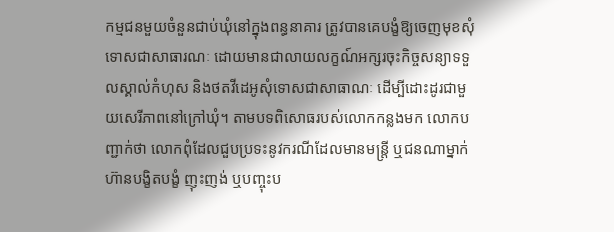កម្មជនមួយចំនួនជាប់ឃុំនៅក្នុងពន្ធនាគារ ត្រូវបានគេបង្ខំឱ្យចេញមុខសុំទោសជាសាធារណៈ ដោយមានជាលាយលក្ខណ៍អក្សរចុះកិច្ចសន្យាទទួលស្គាល់កំហុស និងថតវីដេអូសុំទោសជាសាធាណៈ ដើម្បីដោះដូរជាមួយសេរីភាពនៅក្រៅឃុំ។ តាមបទពិសោធរបស់លោកកន្លងមក លោកបញ្ជាក់ថា លោកពុំដែលជួបប្រទះនូវករណីដែលមានមន្រ្តី ឬជនណាម្នាក់ហ៊ានបង្ខិតបង្ខំ ញុះញង់ ឬបញ្ចុះប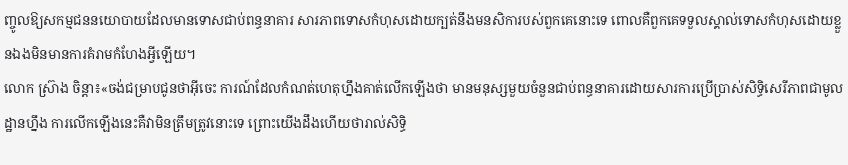ញ្ចូលឱ្យសកម្មជននយោបាយដែលមានទោសជាប់ពន្ធនាគារ សារភាពទោសកំហុសដោយក្បត់នឹងមនសិការបស់ពួកគេនោះទេ ពោលគឺពួកគេទទួលស្គាល់ទោសកំហុសដោយខ្លួនឯងមិនមានការគំរាមកំហែងអ្វីឡើយ។
លោក ស្រ៊ាង ចិន្តា៖«ចង់ជម្រាបជូនថាអ៊ីចេះ ការណ៍ដែលកំណត់ហេតុហ្នឹងគាត់លើកឡើងថា មានមនុស្សមួយចំនួនជាប់ពន្ធនាគារដោយសារការប្រើប្រាស់សិទ្ធិសេរីភាពជាមូលដ្ឋានហ្នឹង ការលើកឡើងនេះគឺវាមិនត្រឹមត្រូវនោះទេ ព្រោះយើងដឹងហើយថារាល់សិទ្ធិ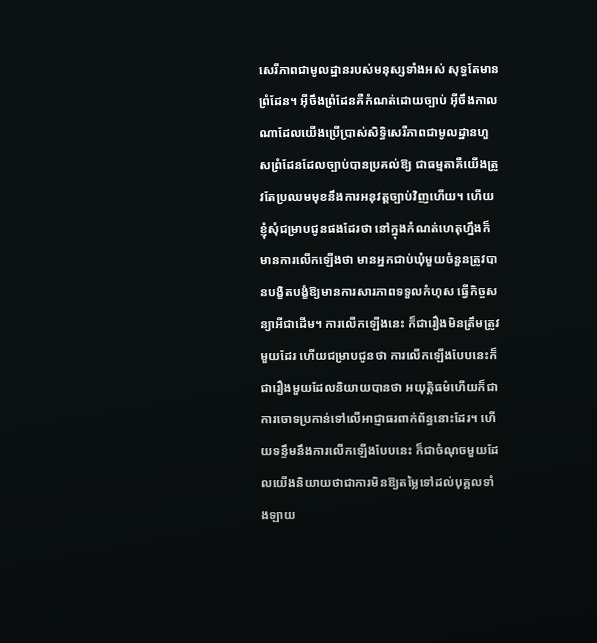សេរីភាពជាមូលដ្ឋានរបស់មនុស្សទាំងអស់ សុទ្ធតែមានព្រំដែន។ អ៊ីចឹងព្រំដែនគឺកំណត់ដោយច្បាប់ អ៊ីចឹងកាលណាដែលយើងប្រើប្រាស់សិទ្ធិសេរីភាពជាមូលដ្ឋានហួសព្រំដែនដែលច្បាប់បានប្រគល់ឱ្យ ជាធម្មតាគឺយើងត្រូវតែប្រឈមមុខនឹងការអនុវត្តច្បាប់វិញហើយ។ ហើយខ្ញុំសុំជម្រាបជូនផងដែរថា នៅក្នុងកំណត់ហេតុហ្នឹងក៏មានការលើកឡើងថា មានអ្នកជាប់ឃុំមួយចំនួនត្រូវបានបង្ខិតបង្ខំឱ្យមានការសារភាពទទួលកំហុស ធ្វើកិច្ចសន្យាអីជាដើម។ ការលើកឡើងនេះ ក៏ជារឿងមិនត្រឹមត្រូវមួយដែរ ហើយជម្រាបជូនថា ការលើកឡើងបែបនេះក៏ជារឿងមួយដែលនិយាយបានថា អយុត្តិធម៌ហើយក៏ជាការចោទប្រកាន់ទៅលើអាជ្ញាធរពាក់ព័ន្ធនោះដែរ។ ហើយទន្ទឹមនឹងការលើកឡើងបែបនេះ ក៏ជាចំណុចមួយដែលយើងនិយាយថាជាការមិនឱ្យតម្លៃទៅដល់បុគ្គលទាំងឡាយ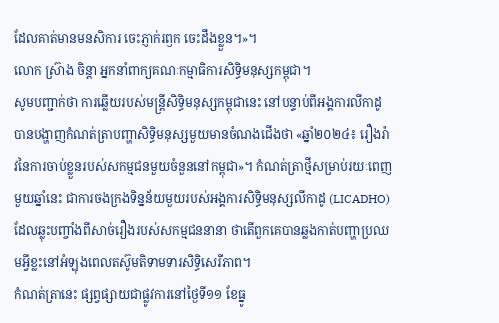ដែលគាត់មានមនសិការ ចេះភ្ញាក់រឭក ចេះដឹងខ្លួន។»។
លោក ស្រ៊ាង ចិន្តា អ្នកនាំពាក្យគណៈកម្មាធិការសិទ្ធិមនុស្សកម្ពុជា។
សូមបញ្ជាក់ថា ការឆ្លើយរបស់មន្រ្តីសិទ្ធិមនុស្សកម្ពុជានេះ នៅបន្ទាប់ពីអង្គការលីកាដូបានបង្ហាញកំណត់ត្រាបញ្ហាសិទ្ធិមនុស្សមួយមានចំណងជើងថា «ឆ្នាំ២០២៤៖ រឿងរ៉ាវនៃការចាប់ខ្លួនរបស់សកម្មជនមួយចំនួននៅកម្ពុជា»។ កំណត់ត្រាថ្មីសម្រាប់រយៈពេញមួយឆ្នាំនេះ ជាការចងក្រងទិន្នន័យមួយរបស់អង្គការសិទ្ធិមនុស្សលីកាដូ (LICADHO) ដែលឆ្លុះបញ្ចាំងពីសាច់រឿងរបស់សកម្មជននានា ថាតើពួកគេបានឆ្លងកាត់បញ្ហាប្រឈមអ្វីខ្លះនៅអំឡុងពេលតស៊ូមតិទាមទារសិទ្ធិសេរីភាព។
កំណត់ត្រានេះ ផ្សព្វផ្សាយជាផ្លូវការនៅថ្ងៃទី១១ ខែធ្នូ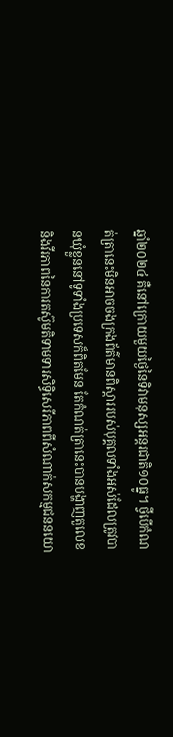ឆ្នាំ២០២៤ គឺនៅក្រោយមួយថ្ងៃនៃទិវាមនុស្សអន្តរជាតិ១០ធ្នូ។ ថ្វីបើកំណត់ត្រានេះមិនអាចចងក្រងព័ត៌មានពិស្តាររបស់បុគ្គលទាំងអស់ដែលត្រូវបានឃុំខ្លួននៅទូទាំងប្រទេសក៏ពិតមែន តែកំណត់ត្រានេះបានបង្ហាញតួលេខ និងវីរភាពនៃការតស៊ូមតិទាមទារសិទ្ធិសេរីភាពពីសំណាក់សកម្មជននយោ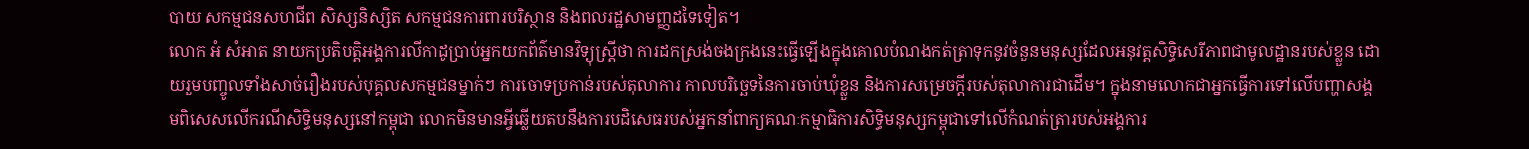បាយ សកម្មជនសហជីព សិស្សនិស្សិត សកម្មជនការពារបរិស្ថាន និងពលរដ្ឋសាមញ្ញដទៃទៀត។
លោក អំ សំអាត នាយកប្រតិបត្តិអង្គការលីកាដូប្រាប់អ្នកយកព័ត៌មានវិទ្យុស្រ្តីថា ការដកស្រង់ចងក្រងនេះធ្វើឡើងក្នុងគោលបំណងកត់ត្រាទុកនូវចំនួនមនុស្សដែលអនុវត្តសិទ្ធិសេរីភាពជាមូលដ្ឋានរបស់ខ្លួន ដោយរួមបញ្ចូលទាំងសាច់រឿងរបស់បុគ្គលសកម្មជនម្នាក់ៗ ការចោទប្រកាន់របស់តុលាការ កាលបរិច្ឆេទនៃការចាប់ឃុំខ្លួន និងការសម្រេចក្តីរបស់តុលាការជាដើម។ ក្នុងនាមលោកជាអ្នកធ្វើការទៅលើបញ្ហាសង្គមពិសេសលើករណីសិទ្ធិមនុស្សនៅកម្ពុជា លោកមិនមានអ្វីឆ្លើយតបនឹងការបដិសេធរបស់អ្នកនាំពាក្យគណៈកម្មាធិការសិទ្ធិមនុស្សកម្ពុជាទៅលើកំណត់ត្រារបស់អង្គការ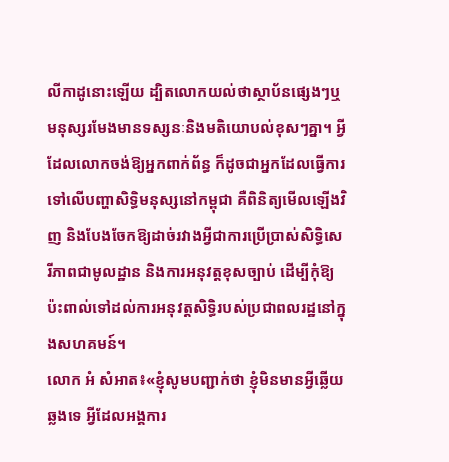លីកាដូនោះឡើយ ដ្បិតលោកយល់ថាស្ថាប័នផ្សេងៗឬមនុស្សរមែងមានទស្សនៈនិងមតិយោបល់ខុសៗគ្នា។ អ្វីដែលលោកចង់ឱ្យអ្នកពាក់ព័ន្ធ ក៏ដូចជាអ្នកដែលធ្វើការទៅលើបញ្ហាសិទ្ធិមនុស្សនៅកម្ពុជា គឺពិនិត្យមើលឡើងវិញ និងបែងចែកឱ្យដាច់រវាងអ្វីជាការប្រើប្រាស់សិទ្ធិសេរីភាពជាមូលដ្ឋាន និងការអនុវត្តខុសច្បាប់ ដើម្បីកុំឱ្យប៉ះពាល់ទៅដល់ការអនុវត្តសិទ្ធិរបស់ប្រជាពលរដ្ឋនៅក្នុងសហគមន៍។
លោក អំ សំអាត៖«ខ្ញុំសូមបញ្ជាក់ថា ខ្ញុំមិនមានអ្វីឆ្លើយឆ្លងទេ អ្វីដែលអង្គការ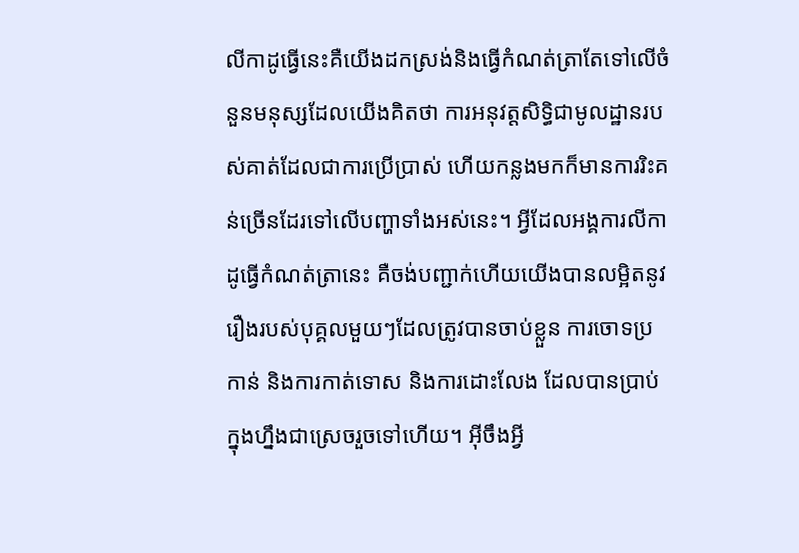លីកាដូធ្វើនេះគឺយើងដកស្រង់និងធ្វើកំណត់ត្រាតែទៅលើចំនួនមនុស្សដែលយើងគិតថា ការអនុវត្តសិទ្ធិជាមូលដ្ឋានរបស់គាត់ដែលជាការប្រើប្រាស់ ហើយកន្លងមកក៏មានការរិះគន់ច្រើនដែរទៅលើបញ្ហាទាំងអស់នេះ។ អ្វីដែលអង្គការលីកាដូធ្វើកំណត់ត្រានេះ គឺចង់បញ្ជាក់ហើយយើងបានលម្អិតនូវរឿងរបស់បុគ្គលមួយៗដែលត្រូវបានចាប់ខ្លួន ការចោទប្រកាន់ និងការកាត់ទោស និងការដោះលែង ដែលបានប្រាប់ក្នុងហ្នឹងជាស្រេចរួចទៅហើយ។ អ៊ីចឹងអ្វី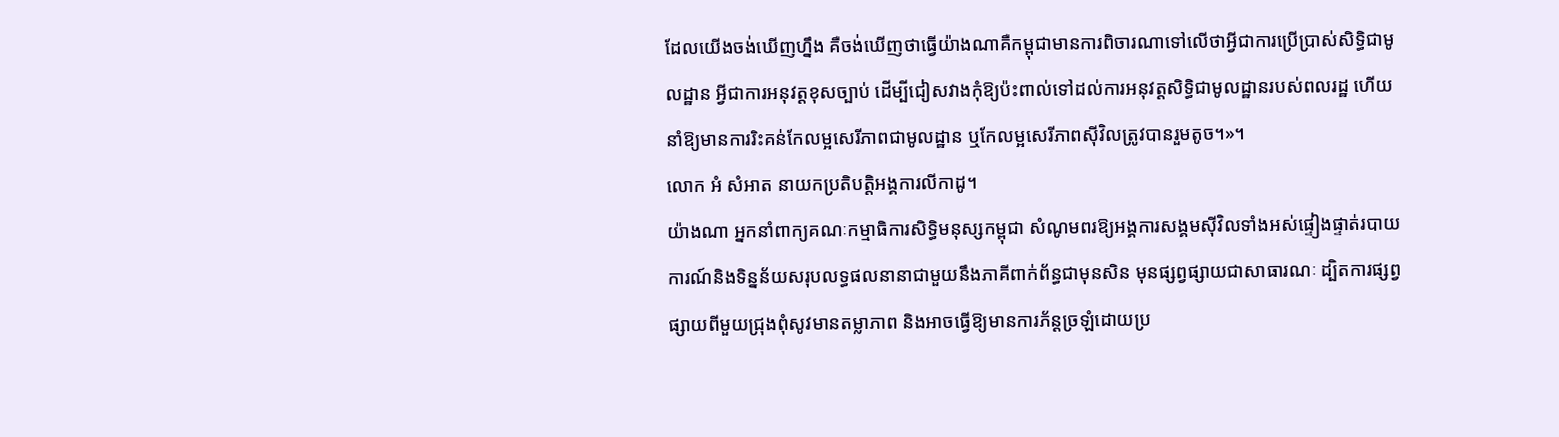ដែលយើងចង់ឃើញហ្នឹង គឺចង់ឃើញថាធ្វើយ៉ាងណាគឺកម្ពុជាមានការពិចារណាទៅលើថាអ្វីជាការប្រើប្រាស់សិទ្ធិជាមូលដ្ឋាន អ្វីជាការអនុវត្តខុសច្បាប់ ដើម្បីជៀសវាងកុំឱ្យប៉ះពាល់ទៅដល់ការអនុវត្តសិទ្ធិជាមូលដ្ឋានរបស់ពលរដ្ឋ ហើយនាំឱ្យមានការរិះគន់កែលម្អសេរីភាពជាមូលដ្ឋាន ឬកែលម្អសេរីភាពស៊ីវិលត្រូវបានរួមតូច។»។
លោក អំ សំអាត នាយកប្រតិបត្តិអង្គការលីកាដូ។
យ៉ាងណា អ្នកនាំពាក្យគណៈកម្មាធិការសិទ្ធិមនុស្សកម្ពុជា សំណូមពរឱ្យអង្គការសង្គមស៊ីវិលទាំងអស់ផ្ទៀងផ្ទាត់របាយការណ៍និងទិន្នន័យសរុបលទ្ធផលនានាជាមួយនឹងភាគីពាក់ព័ន្ធជាមុនសិន មុនផ្សព្វផ្សាយជាសាធារណៈ ដ្បិតការផ្សព្វផ្សាយពីមួយជ្រុងពុំសូវមានតម្លាភាព និងអាចធ្វើឱ្យមានការភ័ន្តច្រឡំដោយប្រ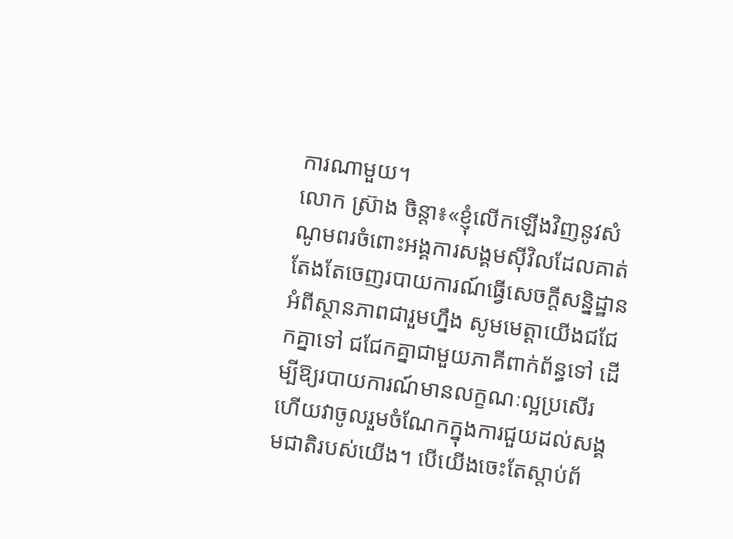ការណាមួយ។
លោក ស្រ៊ាង ចិន្តា៖«ខ្ញុំលើកឡើងវិញនូវសំណូមពរចំពោះអង្គការសង្គមស៊ីវិលដែលគាត់តែងតែចេញរបាយការណ៍ធ្វើសេចក្តីសន្និដ្ឋានអំពីស្ថានភាពជារួមហ្នឹង សូមមេត្តាយើងជជែកគ្នាទៅ ជជែកគ្នាជាមួយភាគីពាក់ព័ន្ធទៅ ដើម្បីឱ្យរបាយការណ៍មានលក្ខណៈល្អប្រសើរហើយវាចូលរួមចំណែកក្នុងការជួយដល់សង្គមជាតិរបស់យើង។ បើយើងចេះតែស្តាប់ព័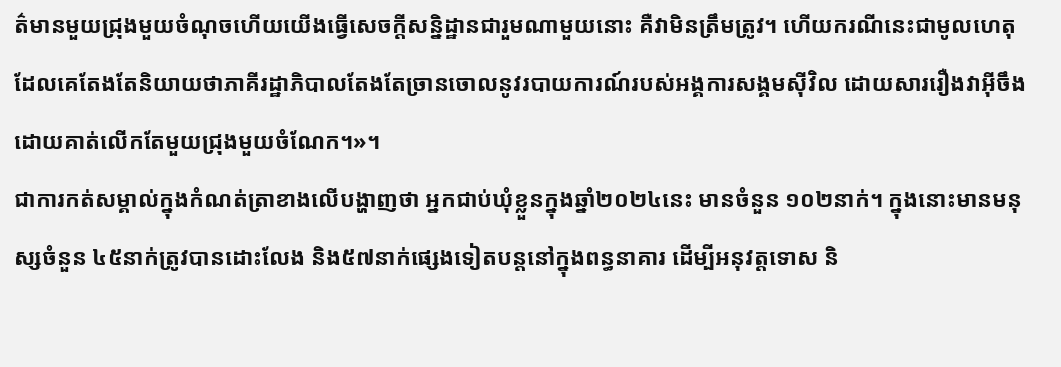ត៌មានមួយជ្រុងមួយចំណុចហើយយើងធ្វើសេចក្តីសន្និដ្ឋានជារួមណាមួយនោះ គឺវាមិនត្រឹមត្រូវ។ ហើយករណីនេះជាមូលហេតុដែលគេតែងតែនិយាយថាភាគីរដ្ឋាភិបាលតែងតែច្រានចោលនូវរបាយការណ៍របស់អង្គការសង្គមស៊ីវិល ដោយសាររឿងវាអ៊ីចឹង ដោយគាត់លើកតែមួយជ្រុងមួយចំណែក។»។
ជាការកត់សម្គាល់ក្នុងកំណត់ត្រាខាងលើបង្ហាញថា អ្នកជាប់ឃុំខ្លួនក្នុងឆ្នាំ២០២៤នេះ មានចំនួន ១០២នាក់។ ក្នុងនោះមានមនុស្សចំនួន ៤៥នាក់ត្រូវបានដោះលែង និង៥៧នាក់ផ្សេងទៀតបន្តនៅក្នុងពន្ធនាគារ ដើម្បីអនុវត្តទោស និ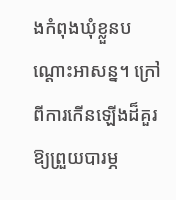ងកំពុងឃុំខ្លួនបណ្តោះអាសន្ន។ ក្រៅពីការកើនឡើងដ៏គួរឱ្យព្រួយបារម្ភ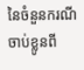នៃចំនួនករណីចាប់ខ្លូនពី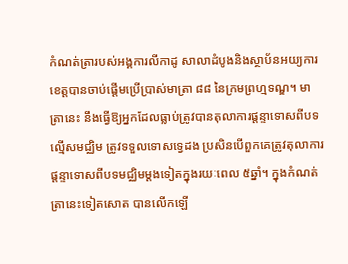កំណត់ត្រារបស់អង្គការលីកាដូ សាលាដំបូងនិងស្ថាប័នអយ្យការខេត្តបានចាប់ផ្តើមប្រើប្រាស់មាត្រា ៨៨ នៃក្រមព្រហ្មទណ្ឌ។ មាត្រានេះ នឹងធ្វើឱ្យអ្នកដែលធ្លាប់ត្រូវបានតុលាការផ្តន្ទាទោសពីបទល្មើសមជ្ឈិម ត្រូវទទួលទោសទ្វេដង ប្រសិនបើពួកគេត្រូវតុលាការផ្តន្ទាទោសពីបទមជ្ឈិមម្តងទៀតក្នុងរយៈពេល ៥ឆ្នាំ។ ក្នុងកំណត់ត្រានេះទៀតសោត បានលើកឡើ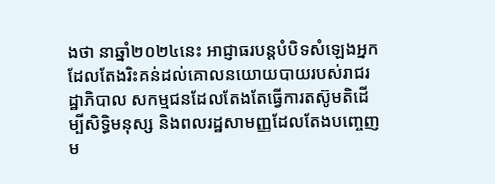ងថា នាឆ្នាំ២០២៤នេះ អាជ្ញាធរបន្តបំបិទសំឡេងអ្នកដែលតែងរិះគន់ដល់គោលនយោយបាយរបស់រាជរដ្ឋាភិបាល សកម្មជនដែលតែងតែធ្វើការតស៊ូមតិដើម្បីសិទ្ធិមនុស្ស និងពលរដ្ឋសាមញ្ញដែលតែងបញ្ចេញម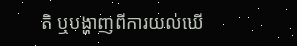តិ ឬបង្ហាញពីការយល់ឃើ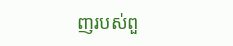ញរបស់ពួ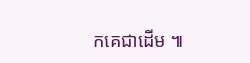កគេជាដើម ៕